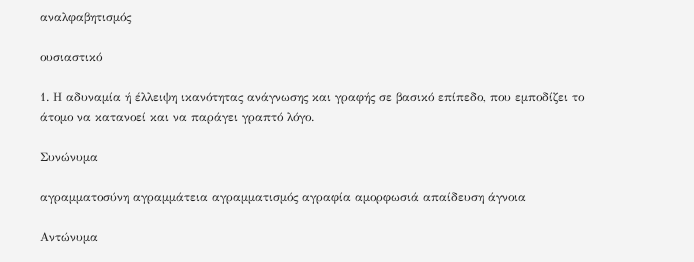αναλφαβητισμός

ουσιαστικό

1. Η αδυναμία ή έλλειψη ικανότητας ανάγνωσης και γραφής σε βασικό επίπεδο, που εμποδίζει το άτομο να κατανοεί και να παράγει γραπτό λόγο.

Συνώνυμα

αγραμματοσύνη αγραμμάτεια αγραμματισμός αγραφία αμορφωσιά απαίδευση άγνοια

Αντώνυμα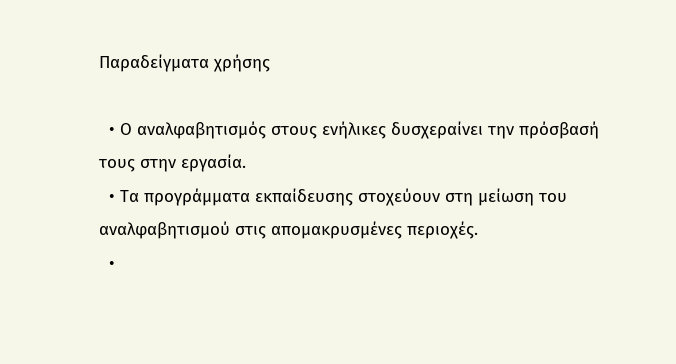Παραδείγματα χρήσης

  • Ο αναλφαβητισμός στους ενήλικες δυσχεραίνει την πρόσβασή τους στην εργασία.
  • Τα προγράμματα εκπαίδευσης στοχεύουν στη μείωση του αναλφαβητισμού στις απομακρυσμένες περιοχές.
  •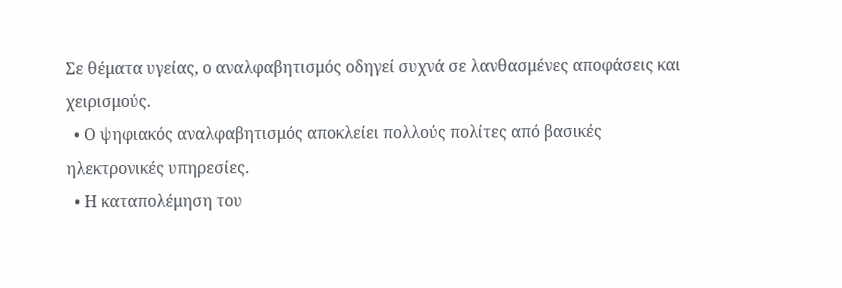Σε θέματα υγείας, ο αναλφαβητισμός οδηγεί συχνά σε λανθασμένες αποφάσεις και χειρισμούς.
  • Ο ψηφιακός αναλφαβητισμός αποκλείει πολλούς πολίτες από βασικές ηλεκτρονικές υπηρεσίες.
  • Η καταπολέμηση του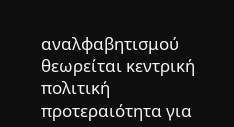αναλφαβητισμού θεωρείται κεντρική πολιτική προτεραιότητα για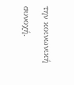την κοινωνική συνοχή.